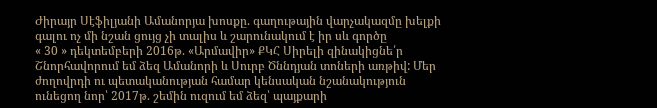Ժիրայր Սէֆիլյանի Ամանորյա խոսքը. գաղութային վարչակազմը խելքի գալու ոչ մի նշան ցույց չի տալիս և շարունակում է իր սև գործը
« 30 » դեկտեմբերի 2016թ. «Արմավիր» ՔԿՀ Սիրելի զինակիցնե՛ր Շնորհավորում եմ ձեզ Ամանորի և Սուրբ Ծննդյան տոների առթիվ: Մեր ժողովրդի ու պետականության համար կենսական նշանակություն ունեցող նոր՝ 2017թ. շեմին ուզում եմ ձեզ՝ պայքարի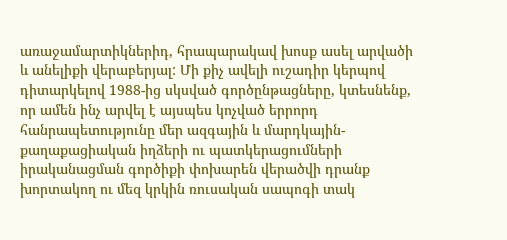առաջամարտիկներիդ, հրապարակավ խոսք ասել արվածի և անելիքի վերաբերյալ: Մի քիչ ավելի ուշադիր կերպով դիտարկելով 1988-ից սկսված գործընթացները, կտեսնենք, որ ամեն ինչ արվել է այսպես կոչված երրորդ հանրապետությունը մեր ազգային և մարդկային-քաղաքացիական իղձերի ու պատկերացումների իրականացման գործիքի փոխարեն վերածվի դրանք խորտակող ու մեզ կրկին ռուսական սապոգի տակ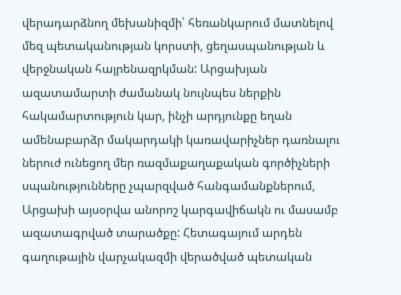վերադարձնող մեխանիզմի՝ հեռանկարում մատնելով մեզ պետականության կորստի, ցեղասպանության և վերջնական հայրենազրկման: Արցախյան ազատամարտի ժամանակ նույնպես ներքին հակամարտություն կար, ինչի արդյունքը եղան ամենաբարձր մակարդակի կառավարիչներ դառնալու ներուժ ունեցող մեր ռազմաքաղաքական գործիչների սպանությունները չպարզված հանգամանքներում, Արցախի այսօրվա անորոշ կարգավիճակն ու մասամբ ազատագրված տարածքը: Հետագայում արդեն գաղութային վարչակազմի վերածված պետական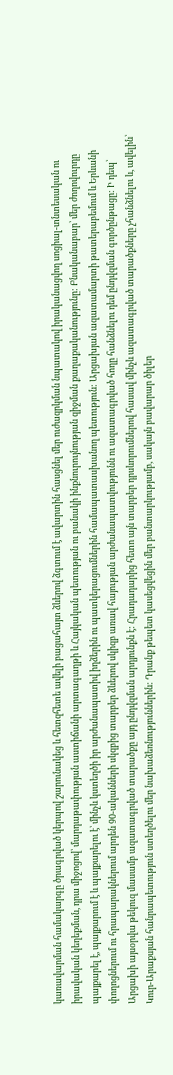կառավարման համակարգը ծրագրված կերպով շարունակեց և հետզհետե ավելի բացահայտ ձևերով ձգտում է ավարտին հասցնել մեր ուժազրկման նպատակով իրականացվող սոցիալ-տնտեսական ու իրավական կեղեքման, դրա միջոցով՝ մարդաթափության աստիճանի արտագաղթի և Հայկական պետության ու բանակի ինքնուրույնության զիջման քաղաքականությունը: Բնականաբար՝ մեր ժողովուրդը պայքարել է, պայքարում է և պայքարելու է՝ մինչև կստեղծի իր արժանապատիվ իղձերին ու պատկերացումներին համապատասխանող պետություն: Արցախյան ազատամարտի թատերաբեմում և Երևանի փողոցներում ու հրապարակներում արդեն 90-ականների սկզբից տարբեր ձևերով սկիզբ առավ հայության արժանապատվությունն ու ազատագրված հողը հանձնելու դեմ ընդվզման գործընթացը: Ի դեպ՝ Արցախի այսօրվա թեկուզ մասամբ ազատագրված տարածքը այդ ընդվզման արդյունքն է: Հրադադարից հետո այն տարբեր դրսևորումներով հասավ մինչև ազատագրված տարածքները չհանձնելու և, ավելին՝ Կուր-Արաքսյան հանրապետություն ստեղծելու մեր նախաձեռնություններին: Դրանք թեպետ կասեցվեցին մեր բանտարկությամբ, սակայն բավարար ծիլեր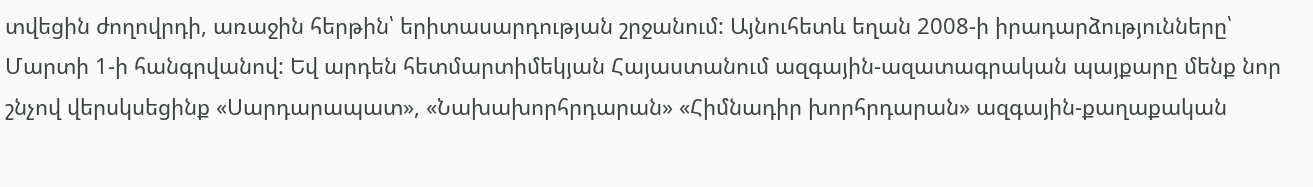տվեցին ժողովրդի, առաջին հերթին՝ երիտասարդության շրջանում: Այնուհետև եղան 2008-ի իրադարձությունները՝ Մարտի 1-ի հանգրվանով: Եվ արդեն հետմարտիմեկյան Հայաստանում ազգային-ազատագրական պայքարը մենք նոր շնչով վերսկսեցինք «Սարդարապատ», «Նախախորհրդարան» «Հիմնադիր խորհրդարան» ազգային-քաղաքական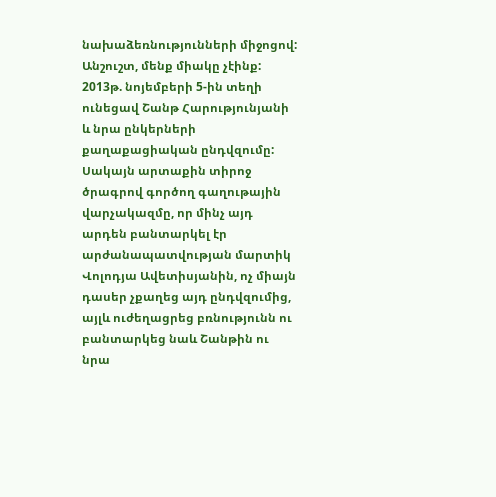նախաձեռնությունների միջոցով: Անշուշտ, մենք միակը չէինք: 2013թ. նոյեմբերի 5-ին տեղի ունեցավ Շանթ Հարությունյանի և նրա ընկերների քաղաքացիական ընդվզումը: Սակայն արտաքին տիրոջ ծրագրով գործող գաղութային վարչակազմը, որ մինչ այդ արդեն բանտարկել էր արժանապատվության մարտիկ Վոլոդյա Ավետիսյանին, ոչ միայն դասեր չքաղեց այդ ընդվզումից, այլև ուժեղացրեց բռնությունն ու բանտարկեց նաև Շանթին ու նրա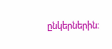ընկերներին: